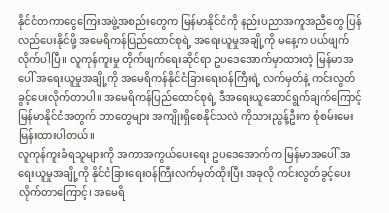နိုင်ငံတကာငွေကြေးအဖွဲ့အစည်းတွေက မြန်မာနိုင်ငံကို နည်းပညာအကူအညီတွေ ပြန်လည်ပေးနိုင်ဖို့ အမေရိကန်ပြည်ထောင်စုရဲ့ အရေးယူမှုအချို့ကို မနေ့က ပယ်ဖျက်လိုက်ပါပြီ။ လူကုန်ကူးမှု တိုက်ဖျက်ရေးဆိုင်ရာ ဥပဒေအောက်မှာထားတဲ့ မြန်မာအပေါ် အရေးယူမှုအချို့ကို အမေရိကန်နိုင်ငံခြားရေးဝန်ကြီးရဲ့ လက်မှတ်နဲ့ ကင်းလွတ်ခွင့်ပေးလိုက်တာပါ။ အမေရိကန်ပြည်ထောင်စုရဲ့ ဒီအရေးယူဆောင်ရွက်ချက်ကြောင့် မြန်မာနိုင်ငံအတွက် ဘာတွေများ အကျိုးရှိစေနိုင်သလဲ ကိုသားညွန့်ဦးက စုံစမ်းမေးမြန်းထားပါတယ်။
လူကုန်ကူးခံရသူများကို အကာအကွယ်ပေးရေး ဥပဒေအောက်က မြန်မာအပေါ် အရေးယူမှုအချို့ကို နိုင်ငံခြားရေးဝန်ကြီးလက်မှတ်ထိုးပြီး အခုလို ကင်းလွတ်ခွင့်ပေးလိုက်တာကြောင့်၊ အမေရိ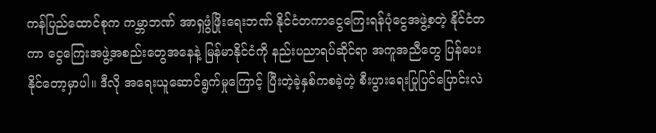ကန်ပြည်ထောင်စုက ကမ္ဘာဘဏ် အာရှဖွံဖြိုးရေးဘဏ် နိုင်ငံတကာငွေကြေးရန်ပုံငွေအဖွဲ့စတဲ့ နိုင်ငံတကာ ငွေကြေးအဖွဲ့အစည်းတွေအနေနဲ့ မြန်မာနိုင်ငံကို နည်းပညာရပ်ဆိုင်ရာ အကူအညီတွေ ပြန်ပေးနိုင်တော့မှာပါ။ ဒီလို အရေးယူဆောင်ရွက်မှုကြောင့် ပြီးတဲ့ခဲ့နှစ်ကစခဲ့တဲ့ စီးပွားရေးပြုပြင်ပြောင်းလဲ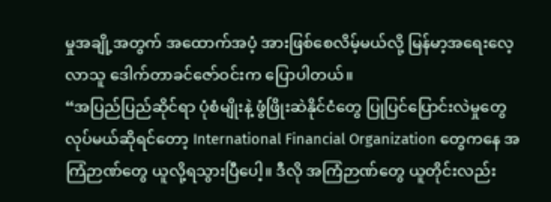မှုအချို့အတွက် အထောက်အပံ့ အားဖြစ်စေလိမ့်မယ်လို့ မြန်မာ့အရေးလေ့လာသူ ဒေါက်တာခင်ဇော်ဝင်းက ပြောပါတယ်။
“အပြည်ပြည်ဆိုင်ရာ ပုံစံမျိုးနဲ့ ဖွံဖြိုးဆဲနိုင်ငံတွေ ပြုပြင်ပြောင်းလဲမှုတွေ လုပ်မယ်ဆိုရင်တော့ International Financial Organization တွေကနေ အကြံဉာဏ်တွေ ယူလို့ရသွားပြီပေါ့။ ဒီလို အကြံဉာဏ်တွေ ယူတိုင်းလည်း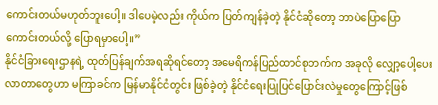ကောင်းတယ်မဟုတ်ဘူးပေါ့။ ဒါပေမဲ့လည်း ကိုယ်က ပြတ်ကျန်ခဲ့တဲ့ နိုင်ငံဆိုတော့ ဘာပဲပြောပြော ကောင်းတယ်လို့ ပြောရမှာပေါ့။”
နိုင်ငံခြားရေးဌာနရဲ့ ထုတ်ပြန်ချက်အရဆိုရင်တော့ အမေရိကန်ပြည်ထာင်စုဘက်က အခုလို လျှော့ပေါ့ပေးလာတာတွေဟာ မကြာခင်က မြန်မာနိုင်ငံတွင်း ဖြစ်ခဲ့တဲ့ နိုင်ငံရေးပြုပြင်ပြောင်းလဲမှုတွေကြောင့်ဖြစ်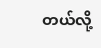တယ်လို့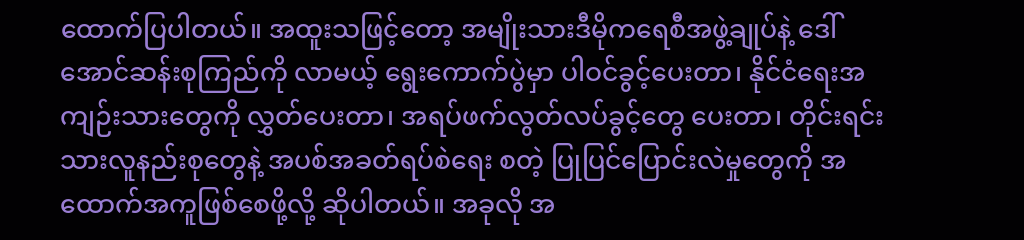ထောက်ပြပါတယ်။ အထူးသဖြင့်တော့ အမျိုးသားဒီမိုကရေစီအဖွဲ့ချုပ်နဲ့ ဒေါ်အောင်ဆန်းစုကြည်ကို လာမယ့် ရွေးကောက်ပွဲမှာ ပါဝင်ခွင့်ပေးတာ၊ နိုင်ငံရေးအကျဉ်းသားတွေကို လွှတ်ပေးတာ၊ အရပ်ဖက်လွတ်လပ်ခွင့်တွေ ပေးတာ၊ တိုင်းရင်းသားလူနည်းစုတွေနဲ့ အပစ်အခတ်ရပ်စဲရေး စတဲ့ ပြုပြင်ပြောင်းလဲမှုတွေကို အထောက်အကူဖြစ်စေဖို့လို့ ဆိုပါတယ်။ အခုလို အ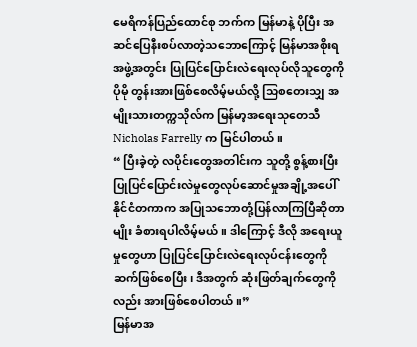မေရိကန်ပြည်ထောင်စု ဘက်က မြန်မာနဲ့ ပိုပြီး အဆင်ပြေနီးစပ်လာတဲ့သဘောကြောင့် မြန်မာအစိုးရအဖွဲ့အတွင်း ပြုပြင်ပြောင်းလဲရေးလုပ်လိုသူတွေကို ပိုမို တွန်းအားဖြစ်စေလိမ့်မယ်လို့ သြစတေးသျှ အမျိုးသားတက္ကသိုလ်က မြန်မာ့အရေးသုတေသီ Nicholas Farrelly က မြင်ပါတယ်။
“ ပြီးခဲ့တဲ့ လပိုင်းတွေအတါင်းက သူတို့ စွန့်စားပြီး ပြုပြင်ပြောင်းလဲမှုတွေလုပ်ဆောင်မှုအချို့အပေါ် နိုင်ငံတကာက အပြုသဘောတုံ့ပြန်လာကြပြီဆိုတာမျိုး ခံစားရပါလိမ့်မယ်။ ဒါကြောင့် ဒီလို အရေးယူမှုတွေဟာ ပြုပြင်ပြောင်းလဲရေးလုပ်ငန်းတွေကို ဆက်ဖြစ်စေပြီး၊ ဒီအတွက် ဆုံးဖြတ်ချက်တွေကို လည်း အားဖြစ်စေပါတယ်။”
မြန်မာအ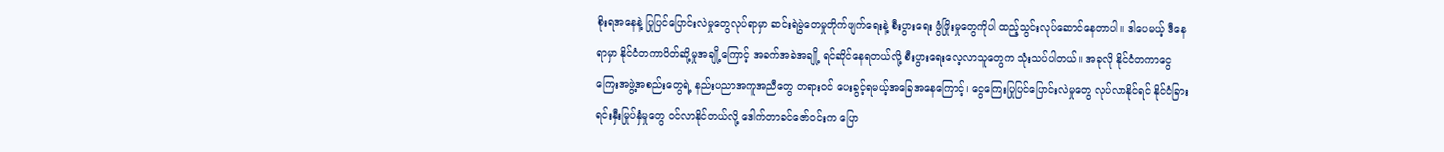စိုးရအနေနဲ့ ပြုပြင်ပြောင်းလဲမှုတွေလုပ်ရာမှာ ဆင်းရဲမွဲတေမှုတိုက်ဖျက်ရေးနဲ့ စီးပွားရေး ဖွံဖြိုးမှုတွေကိုပါ ထည့်သွင်းလုပ်ဆောင်နေတာပါ။ ဒါပေမယ့် ဒီနေရာမှာ နိုင်ငံတကာပိတ်ဆို့မှုအချို့ကြောင့် အခက်အခဲအချို့ ရင်ဆိုင်နေရတယ်လို့ စီးပွားရေးလေ့လာသူတွေက သုံးသပ်ပါတယ်။ အခုလို နိုင်ငံတကာငွေကြေးအဖွဲ့အစည်းတွေရဲ့ နည်းပညာအကူအညီတွေ တရားဝင် ပေးခွင့်ရမယ့်အခြေအနေကြောင့်၊ ငွေကြေးပြုပြင်ပြောင်းလဲမှုတွေ လုပ်လာနိုင်ရင် နိုင်ငံခြားရင်းနှီးမြုပ်နှံမှုတွေ ဝင်လာနိုင်တယ်လို့ ဒေါက်တာခင်ဇော်ဝင်းက ပြော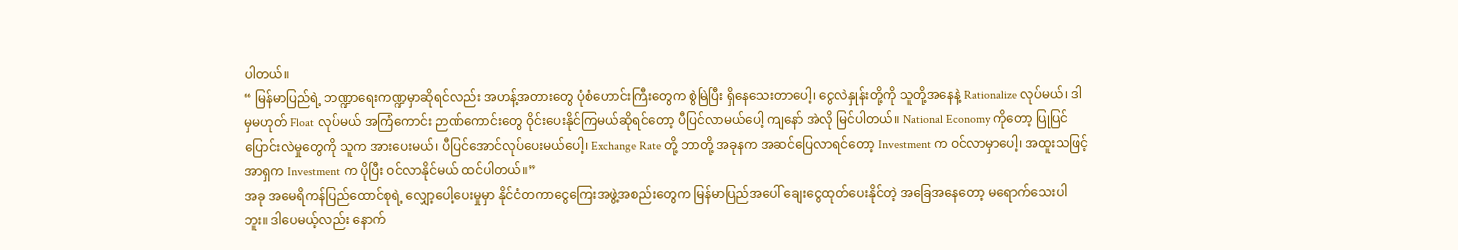ပါတယ်။
“ မြန်မာပြည်ရဲ့ ဘဏ္ဍာရေးကဏ္ဍမှာဆိုရင်လည်း အဟန့်အတားတွေ ပုံစံဟောင်းကြီးတွေက စွဲမြဲပြီး ရှိနေသေးတာပေါ့၊ ငွေလဲနှုန်းတို့ကို သူတို့အနေနဲ့ Rationalize လုပ်မယ်၊ ဒါမှမဟုတ် Float လုပ်မယ် အကြံကောင်း ဉာဏ်ကောင်းတွေ ဝိုင်းပေးနိုင်ကြမယ်ဆိုရင်တော့ ပီပြင်လာမယ်ပေါ့ ကျနော် အဲလို မြင်ပါတယ်။ National Economy ကိုတော့ ပြုပြင်ပြောင်းလဲမှုတွေကို သူက အားပေးမယ်၊ ပီပြင်အောင်လုပ်ပေးမယ်ပေါ့၊ Exchange Rate တို့ ဘာတို့ အခုနက အဆင်ပြေလာရင်တော့ Investment က ဝင်လာမှာပေါ့၊ အထူးသဖြင့် အာရှက Investment က ပိုပြီး ဝင်လာနိုင်မယ် ထင်ပါတယ်။”
အခု အမေရိကန်ပြည်ထောင်စုရဲ့ လျှော့ပေါ့ပေးမှုမှာ နိုင်ငံတကာငွေကြေးအဖွဲ့အစည်းတွေက မြန်မာပြည်အပေါ် ချေးငွေထုတ်ပေးနိုင်တဲ့ အခြေအနေတော့ မရောက်သေးပါဘူး။ ဒါပေမယ့်လည်း နောက်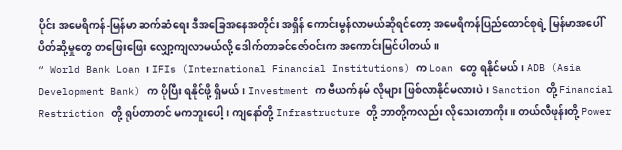ပိုင်း အမေရိကန်-မြန်မာ ဆက်ဆံရေး ဒီအခြေအနေအတိုင်း အရှိန် ကောင်းမွန်လာမယ်ဆိုရင်တော့ အမေရိကန်ပြည်ထောင်စုရဲ့ မြန်မာအပေါ် ပိတ်ဆို့မှုတွေ တဖြေးဖြေး လျှော့ကျလာမယ်လို့ ဒေါက်တာခင်ဇော်ဝင်းက အကောင်းမြင်ပါတယ်။
“ World Bank Loan ၊ IFIs (International Financial Institutions) က Loan တွေ ရနိုင်မယ်၊ ADB (Asia Development Bank) က ပိုပြီး ရနိုင်ဖို့ ရှိမယ်၊ Investment က ဗီယက်နမ် လိုများ ဖြစ်လာနိုင်မလားပဲ၊ Sanction တို့ Financial Restriction တို့ ရုပ်တာတင် မကဘူးပေါ့၊ ကျနော်တို့ Infrastructure တို့ ဘာတို့ကလည်း လိုသေးတာကိုး။ တယ်လီဖုန်းတို့ Power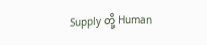Supply တို့ Human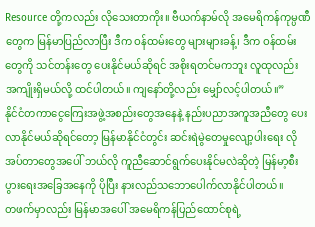Resource တို့ကလည်း လိုသေးတာကိုး။ ဗီယက်နာမ်လို အမေရိကန်ကုမ္ပဏီတွေက မြန်မာပြည်လာပြီး ဒီက ဝန်ထမ်းတွေ များများခန့်၊ ဒီက ဝန်ထမ်းတွေကို သင်တန်းတွေ ပေးနိုင်မယ်ဆိုရင် အစိုးရတင်မကဘူး လူထုလည်း အကျိုးရှိမယ်လို့ ထင်ပါတယ်။ ကျနော်တို့လည်း မျှော်လင့်ပါတယ်။”
နိုင်ငံတကာငွေကြေးအဖွဲ့အစည်းတွေအနေနဲ့ နည်းပညာအကူအညီတွေ ပေးလာနိုင်မယ်ဆိုရင်တော့ မြန်မာနိုင်ငံတွင်း ဆင်းရဲမွဲတေမှုလျော့ပါးရေး လိုအပ်တာတွေအပေါ် ဘယ်လို ကူညီဆောင်ရွက်ပေးနိုင်မလဲဆိုတဲ့ မြန်မာ့စီးပွားရေးအခြေအနေကို ပိုပြီး နားလည်သဘောပေါက်လာနိုင်ပါတယ်။
တဖက်မှာလည်း မြန်မာအပေါ် အမေရိကန်ပြည်ထောင်စုရဲ့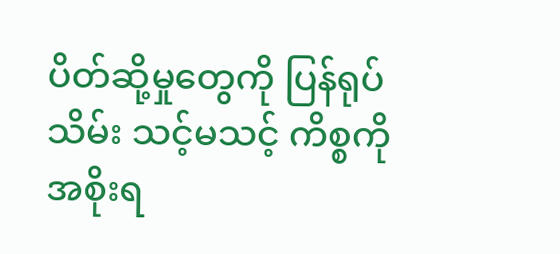ပိတ်ဆို့မှုတွေကို ပြန်ရုပ်သိမ်း သင့်မသင့် ကိစ္စကို အစိုးရ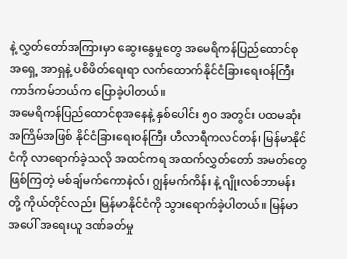နဲ့ လွှတ်တော်အကြားမှာ ဆွေးနွေမှုတွေ အမေရိကန်ပြည်ထောင်စု အရှေ့ အာရှနဲ့ ပစိဖိတ်ရေးရာ လက်ထောက်နိုင်ငံခြားရေးဝန်ကြီး ကာဒ်ကမ်ဘယ်က ပြောခဲ့ပါတယ်။
အမေရိကန်ပြည်ထောင်စုအနေနဲ့ နှစ်ပေါင်း ၅၀ အတွင်း ပထမဆုံးအကြိမ်အဖြစ် နိုင်ငံခြားရေးဝန်ကြီး ဟီလာရီကလင်တန်၊ မြန်မာနိုင်ငံကို လာရောက်ခဲ့သလို အထင်ကရ အထက်လွှတ်တော် အမတ်တွေဖြစ်ကြတဲ့ မစ်ချ်မက်ကောနဲလ်၊ ဂျွန်မက်ကိန်း နဲ့ ဂျိုးလစ်ဘာမန်း တို့ ကိုယ်တိုင်လည်း မြန်မာနိုင်ငံကို သွားရောက်ခဲ့ပါတယ်။ မြန်မာအပေါ် အရေးယူ ဒဏ်ခတ်မှု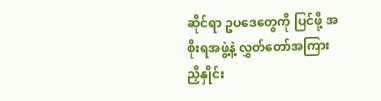ဆိုင်ရာ ဥပဒေတွေကို ပြင်ဖို့ အစိုးရအဖွဲ့နဲ့ လွှတ်တော်အကြား ညှိနှိုင်း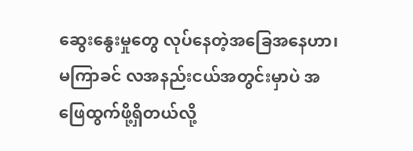ဆွေးနွေးမှုတွေ လုပ်နေတဲ့အခြေအနေဟာ၊ မကြာခင် လအနည်းငယ်အတွင်းမှာပဲ အဖြေထွက်ဖို့ရှိတယ်လို့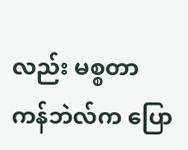လည်း မစ္စတာကန်ဘဲလ်က ပြော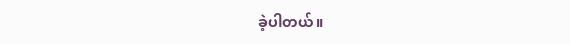ခဲ့ပါတယ်။